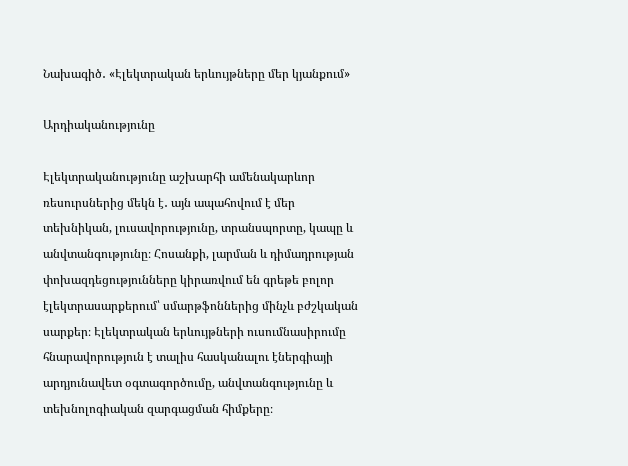Նախագիծ․ «Էլեկտրական երևույթները մեր կյանքում»

Արդիականությունը

Էլեկտրականությունը աշխարհի ամենակարևոր ռեսուրսներից մեկն է․ այն ապահովում է մեր տեխնիկան, լուսավորությունը, տրանսպորտը, կապը և անվտանգությունը։ Հոսանքի, լարման և դիմադրության փոխազդեցությունները կիրառվում են գրեթե բոլոր էլեկտրասարքերում՝ սմարթֆոններից մինչև բժշկական սարքեր։ Էլեկտրական երևույթների ուսումնասիրումը հնարավորություն է տալիս հասկանալու էներգիայի արդյունավետ օգտագործումը, անվտանգությունը և տեխնոլոգիական զարգացման հիմքերը։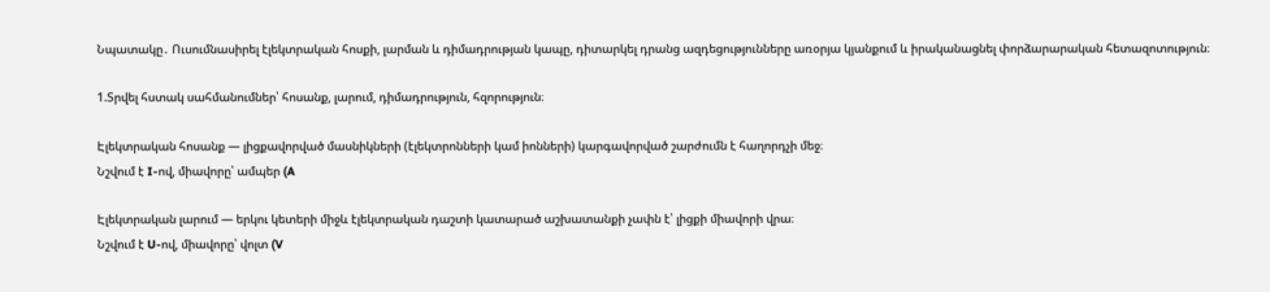Նպատակը․ Ուսումնասիրել էլեկտրական հոսքի, լարման և դիմադրության կապը, դիտարկել դրանց ազդեցությունները առօրյա կյանքում և իրականացնել փորձարարական հետազոտություն։

1.Տրվել հստակ սահմանումներ՝ հոսանք, լարում, դիմադրություն, հզորություն։

Էլեկտրական հոսանք — լիցքավորված մասնիկների (էլեկտրոնների կամ իոնների) կարգավորված շարժումն է հաղորդչի մեջ։
Նշվում է I-ով, միավորը՝ ամպեր (A

Էլեկտրական լարում — երկու կետերի միջև էլեկտրական դաշտի կատարած աշխատանքի չափն է՝ լիցքի միավորի վրա։
Նշվում է U-ով, միավորը՝ վոլտ (V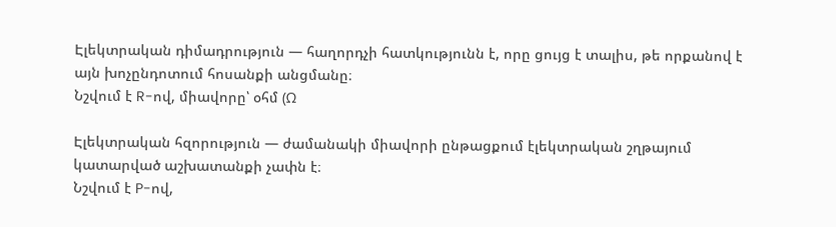Էլեկտրական դիմադրություն — հաղորդչի հատկությունն է, որը ցույց է տալիս, թե որքանով է այն խոչընդոտում հոսանքի անցմանը։
Նշվում է R-ով, միավորը՝ օհմ (Ω

Էլեկտրական հզորություն — ժամանակի միավորի ընթացքում էլեկտրական շղթայում կատարված աշխատանքի չափն է։
Նշվում է P-ով,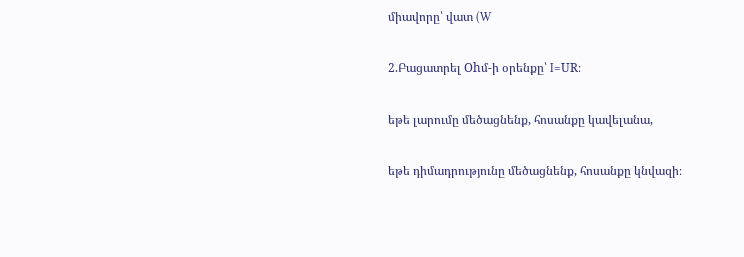միավորը՝ վատ (W

2.Բացատրել Ohմ-ի օրենքը՝ I=UR։

եթե լարումը մեծացնենք, հոսանքը կավելանա,

եթե դիմադրությունը մեծացնենք, հոսանքը կնվազի։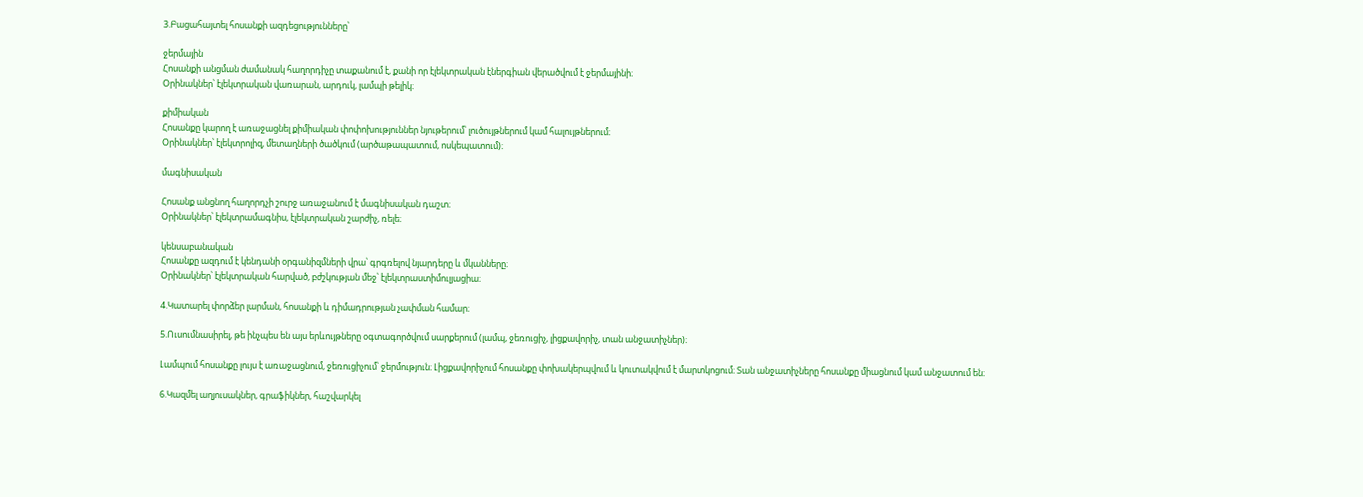3.Բացահայտել հոսանքի ազդեցությունները՝

ջերմային
Հոսանքի անցման ժամանակ հաղորդիչը տաքանում է, քանի որ էլեկտրական էներգիան վերածվում է ջերմայինի։
Օրինակներ՝ էլեկտրական վառարան, արդուկ, լամպի թելիկ։

քիմիական
Հոսանքը կարող է առաջացնել քիմիական փոփոխություններ նյութերում՝ լուծույթներում կամ հալույթներում։
Օրինակներ՝ էլեկտրոլիզ, մետաղների ծածկում (արծաթապատում, ոսկեպատում)։

մագնիսական

Հոսանք անցնող հաղորդչի շուրջ առաջանում է մագնիսական դաշտ։
Օրինակներ՝ էլեկտրամագնիս, էլեկտրական շարժիչ, ռելե։

կենսաբանական
Հոսանքը ազդում է կենդանի օրգանիզմների վրա՝ գրգռելով նյարդերը և մկանները։
Օրինակներ՝ էլեկտրական հարված, բժշկության մեջ՝ էլեկտրաստիմուլյացիա։

4.Կատարել փորձեր լարման, հոսանքի և դիմադրության չափման համար։

5.Ուսումնասիրել, թե ինչպես են այս երևույթները օգտագործվում սարքերում (լամպ, ջեռուցիչ, լիցքավորիչ, տան անջատիչներ)։

Լամպում հոսանքը լույս է առաջացնում, ջեռուցիչում՝ ջերմություն։ Լիցքավորիչում հոսանքը փոխակերպվում և կուտակվում է մարտկոցում։ Տան անջատիչները հոսանքը միացնում կամ անջատում են։

6.Կազմել աղյուսակներ, գրաֆիկներ, հաշվարկել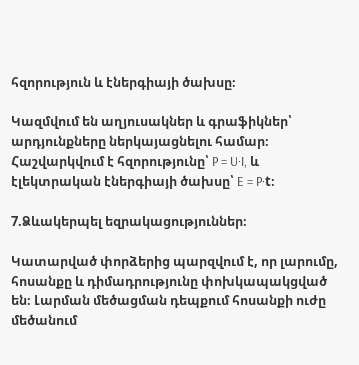հզորություն և էներգիայի ծախսը։

Կազմվում են աղյուսակներ և գրաֆիկներ՝ արդյունքները ներկայացնելու համար։ Հաշվարկվում է հզորությունը՝ P = U·I, և էլեկտրական էներգիայի ծախսը՝ E = P·t։

7.Ձևակերպել եզրակացություններ։

Կատարված փորձերից պարզվում է, որ լարումը, հոսանքը և դիմադրությունը փոխկապակցված են։ Լարման մեծացման դեպքում հոսանքի ուժը մեծանում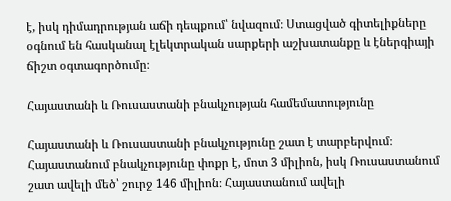է, իսկ դիմադրության աճի դեպքում՝ նվազում։ Ստացված գիտելիքները օգնում են հասկանալ էլեկտրական սարքերի աշխատանքը և էներգիայի ճիշտ օգտագործումը։

Հայաստանի և Ռուսաստանի բնակչության համեմատությունը

Հայաստանի և Ռուսաստանի բնակչությունը շատ է տարբերվում։ Հայաստանում բնակչությունը փոքր է, մոտ 3 միլիոն, իսկ Ռուսաստանում շատ ավելի մեծ՝ շուրջ 146 միլիոն։ Հայաստանում ավելի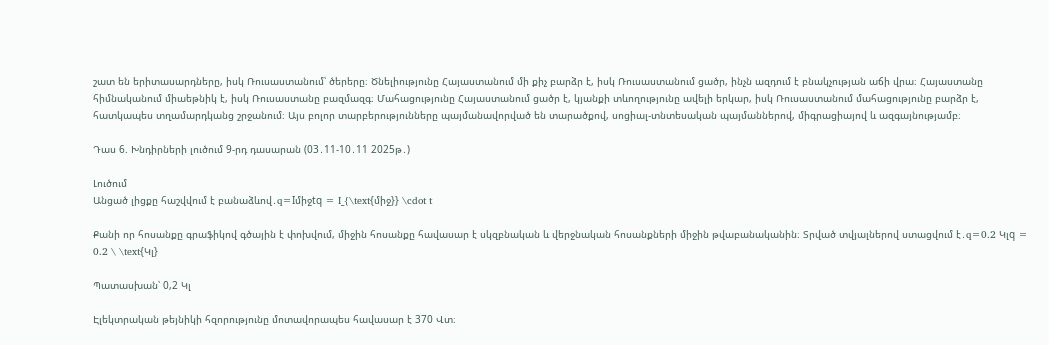շատ են երիտասարդները, իսկ Ռուսաստանում՝ ծերերը։ Ծնելիությունը Հայաստանում մի քիչ բարձր է, իսկ Ռուսաստանում ցածր, ինչն ազդում է բնակչության աճի վրա։ Հայաստանը հիմնականում միաեթնիկ է, իսկ Ռուսաստանը բազմազգ։ Մահացությունը Հայաստանում ցածր է, կյանքի տևողությունը ավելի երկար, իսկ Ռուսաստանում մահացությունը բարձր է, հատկապես տղամարդկանց շրջանում։ Այս բոլոր տարբերությունները պայմանավորված են տարածքով, սոցիալ-տնտեսական պայմաններով, միգրացիայով և ազգայնությամբ։

Դաս 6. Խնդիրների լուծում 9-րդ դասարան (03․11-10․11 2025թ․)

Լուծում
Անցած լիցքը հաշվվում է բանաձևով․q=Iմիջtq = I_{\text{միջ}} \cdot t

Քանի որ հոսանքը գրաֆիկով գծային է փոխվում, միջին հոսանքը հավասար է սկզբնական և վերջնական հոսանքների միջին թվաբանականին։ Տրված տվյալներով ստացվում է․q=0.2 Կլq = 0.2 \ \text{Կլ}

Պատասխան՝ 0,2 Կլ

Էլեկտրական թեյնիկի հզորությունը մոտավորապես հավասար է 370 Վտ։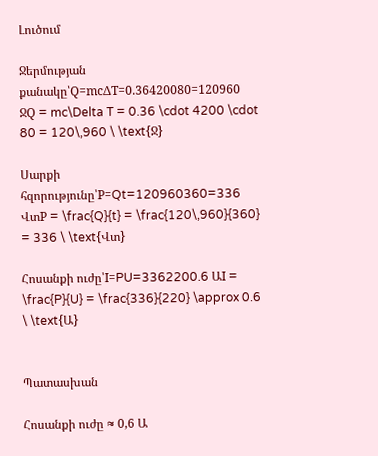Լուծում

Ջերմության քանակը՝Q=mcΔT=0.36420080=120960 ՋQ = mc\Delta T = 0.36 \cdot 4200 \cdot 80 = 120\,960 \ \text{Ջ}

Սարքի հզորությունը՝P=Qt=120960360=336 ՎտP = \frac{Q}{t} = \frac{120\,960}{360} = 336 \ \text{Վտ}

Հոսանքի ուժը՝I=PU=3362200.6 ԱI = \frac{P}{U} = \frac{336}{220} \approx 0.6 \ \text{Ա}


Պատասխան

Հոսանքի ուժը ≈ 0,6 Ա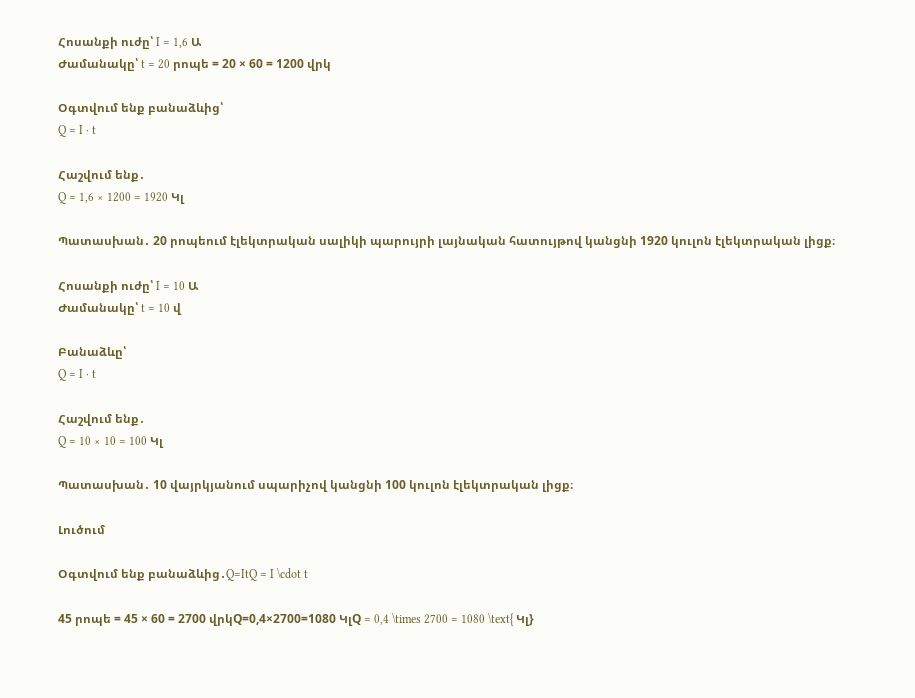Հոսանքի ուժը՝ I = 1,6 Ա
Ժամանակը՝ t = 20 րոպե = 20 × 60 = 1200 վրկ

Օգտվում ենք բանաձևից՝
Q = I · t

Հաշվում ենք․
Q = 1,6 × 1200 = 1920 Կլ

Պատասխան․ 20 րոպեում էլեկտրական սալիկի պարույրի լայնական հատույթով կանցնի 1920 կուլոն էլեկտրական լիցք։

Հոսանքի ուժը՝ I = 10 Ա
Ժամանակը՝ t = 10 վ

Բանաձևը՝
Q = I · t

Հաշվում ենք․
Q = 10 × 10 = 100 Կլ

Պատասխան․ 10 վայրկյանում սպարիչով կանցնի 100 կուլոն էլեկտրական լիցք։

Լուծում

Օգտվում ենք բանաձևից․Q=ItQ = I \cdot t

45 րոպե = 45 × 60 = 2700 վրկQ=0,4×2700=1080 ԿլQ = 0,4 \times 2700 = 1080 \text{ Կլ}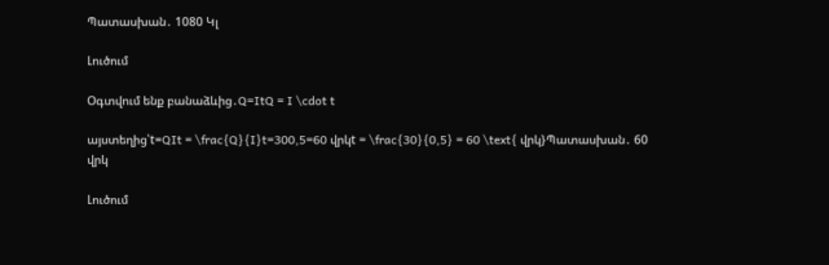Պատասխան․ 1080 Կլ

Լուծում

Օգտվում ենք բանաձևից․Q=ItQ = I \cdot t

այստեղից՝t=QIt = \frac{Q}{I}t=300,5=60 վրկt = \frac{30}{0,5} = 60 \text{ վրկ}Պատասխան․ 60 վրկ

Լուծում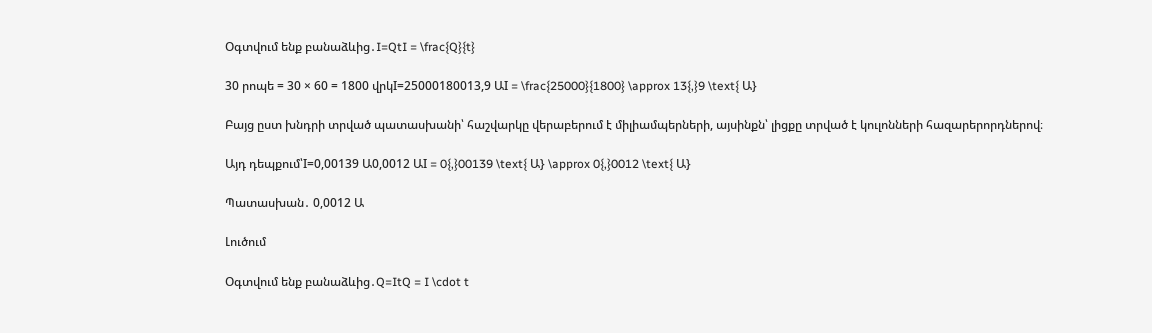Օգտվում ենք բանաձևից․I=QtI = \frac{Q}{t}

30 րոպե = 30 × 60 = 1800 վրկI=25000180013,9 ԱI = \frac{25000}{1800} \approx 13{,}9 \text{ Ա}

Բայց ըստ խնդրի տրված պատասխանի՝ հաշվարկը վերաբերում է միլիամպերների, այսինքն՝ լիցքը տրված է կուլոնների հազարերորդներով։

Այդ դեպքում՝I=0,00139 Ա0,0012 ԱI = 0{,}00139 \text{ Ա} \approx 0{,}0012 \text{ Ա}

Պատասխան․ 0,0012 Ա

Լուծում

Օգտվում ենք բանաձևից․Q=ItQ = I \cdot t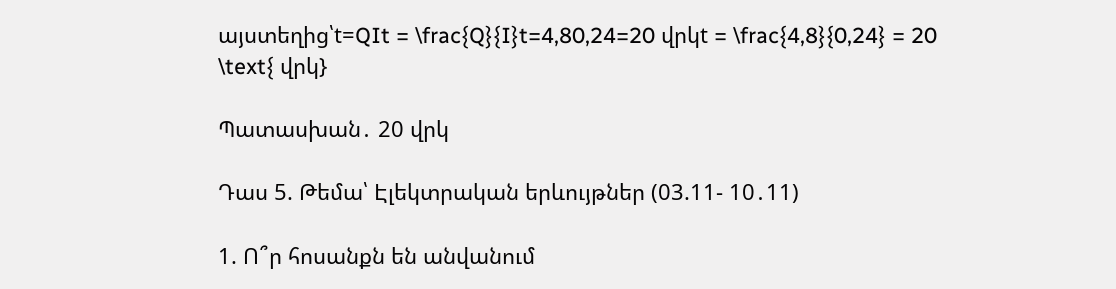այստեղից՝t=QIt = \frac{Q}{I}t=4,80,24=20 վրկt = \frac{4,8}{0,24} = 20 \text{ վրկ}

Պատասխան․ 20 վրկ

Դաս 5. Թեմա՝ Էլեկտրական երևույթներ (03.11- 10․11)

1. Ո՞ր հոսանքն են անվանում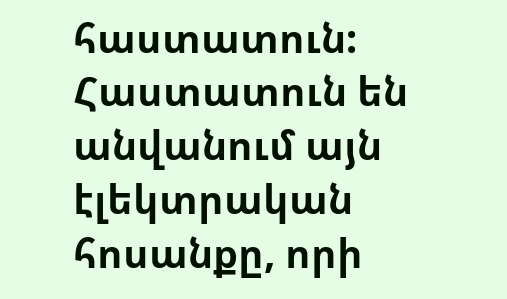հաստատուն:
Հաստատուն են անվանում այն էլեկտրական հոսանքը, որի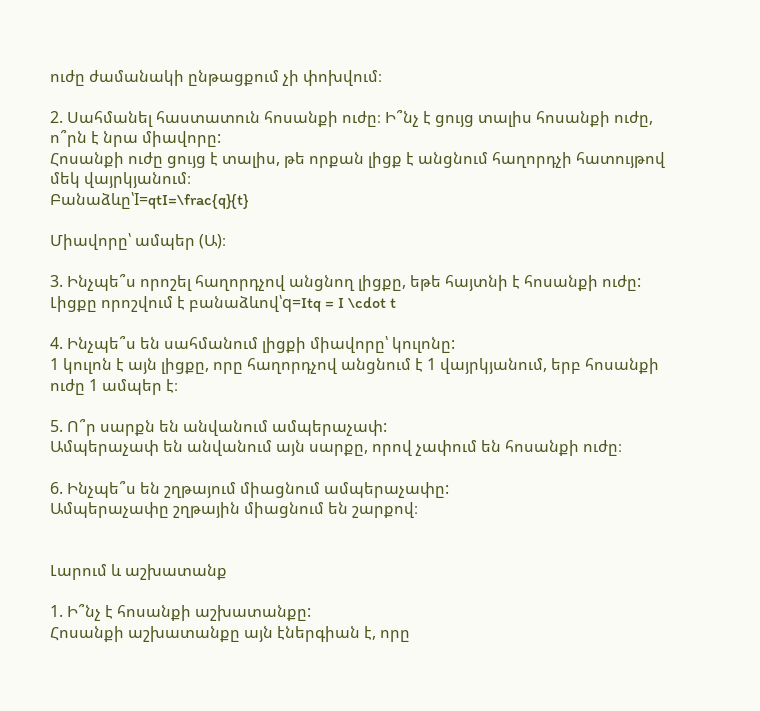ուժը ժամանակի ընթացքում չի փոխվում։

2. Սահմանել հաստատուն հոսանքի ուժը։ Ի՞նչ է ցույց տալիս հոսանքի ուժը, ո՞րն է նրա միավորը:
Հոսանքի ուժը ցույց է տալիս, թե որքան լիցք է անցնում հաղորդչի հատույթով մեկ վայրկյանում։
Բանաձևը՝I=qtI=\frac{q}{t}

Միավորը՝ ամպեր (Ա)։

3. Ինչպե՞ս որոշել հաղորդչով անցնող լիցքը, եթե հայտնի է հոսանքի ուժը:
Լիցքը որոշվում է բանաձևով՝q=Itq = I \cdot t

4. Ինչպե՞ս են սահմանում լիցքի միավորը՝ կուլոնը:
1 կուլոն է այն լիցքը, որը հաղորդչով անցնում է 1 վայրկյանում, երբ հոսանքի ուժը 1 ամպեր է։

5. Ո՞ր սարքն են անվանում ամպերաչափ:
Ամպերաչափ են անվանում այն սարքը, որով չափում են հոսանքի ուժը։

6. Ինչպե՞ս են շղթայում միացնում ամպերաչափը:
Ամպերաչափը շղթային միացնում են շարքով։


Լարում և աշխատանք

1. Ի՞նչ է հոսանքի աշխատանքը:
Հոսանքի աշխատանքը այն էներգիան է, որը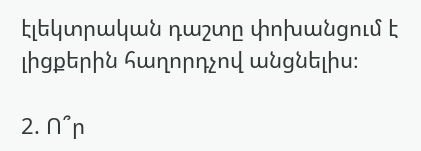էլեկտրական դաշտը փոխանցում է լիցքերին հաղորդչով անցնելիս։

2. Ո՞ր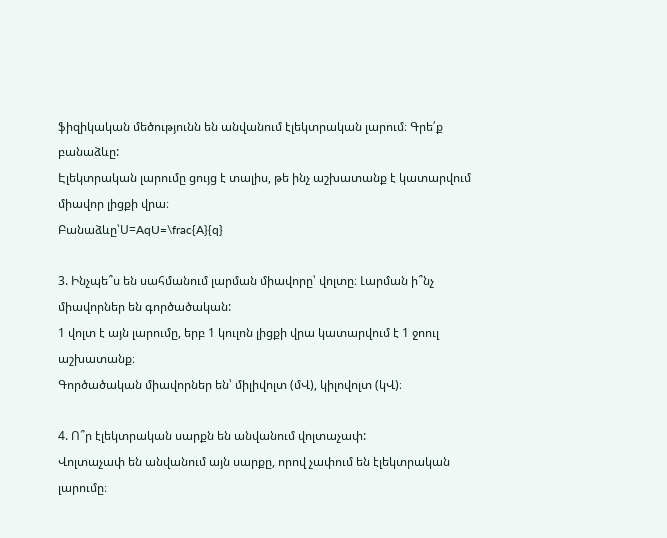ֆիզիկական մեծությունն են անվանում էլեկտրական լարում։ Գրե՛ք բանաձևը:
Էլեկտրական լարումը ցույց է տալիս, թե ինչ աշխատանք է կատարվում միավոր լիցքի վրա։
Բանաձևը՝U=AqU=\frac{A}{q}

3. Ինչպե՞ս են սահմանում լարման միավորը՝ վոլտը։ Լարման ի՞նչ միավորներ են գործածական:
1 վոլտ է այն լարումը, երբ 1 կուլոն լիցքի վրա կատարվում է 1 ջոուլ աշխատանք։
Գործածական միավորներ են՝ միլիվոլտ (մՎ), կիլովոլտ (կՎ)։

4. Ո՞ր էլեկտրական սարքն են անվանում վոլտաչափ:
Վոլտաչափ են անվանում այն սարքը, որով չափում են էլեկտրական լարումը։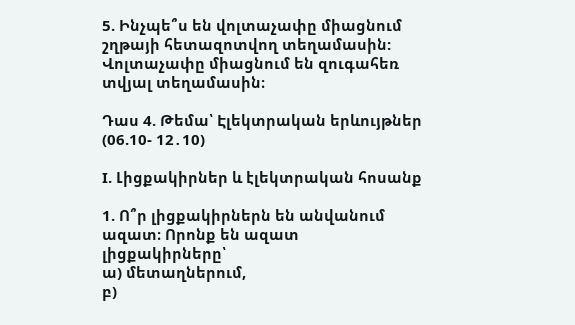5. Ինչպե՞ս են վոլտաչափը միացնում շղթայի հետազոտվող տեղամասին:
Վոլտաչափը միացնում են զուգահեռ տվյալ տեղամասին։

Դաս 4. Թեմա՝ Էլեկտրական երևույթներ (06.10- 12․10)

I. Լիցքակիրներ և էլեկտրական հոսանք

1. Ո՞ր լիցքակիրներն են անվանում ազատ։ Որոնք են ազատ լիցքակիրները՝
ա) մետաղներում,
բ)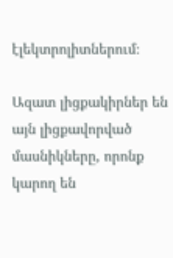էլեկտրոլիտներում։

Ազատ լիցքակիրներ են այն լիցքավորված մասնիկները, որոնք կարող են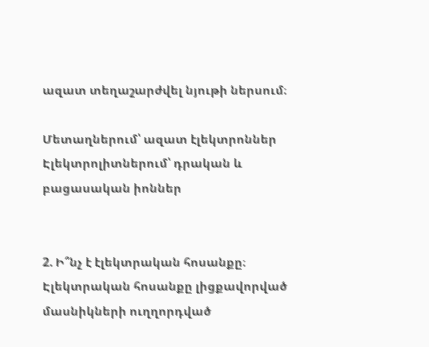ազատ տեղաշարժվել նյութի ներսում։

Մետաղներում՝ ազատ էլեկտրոններ
Էլեկտրոլիտներում՝ դրական և բացասական իոններ


2. Ի՞նչ է էլեկտրական հոսանքը։
Էլեկտրական հոսանքը լիցքավորված մասնիկների ուղղորդված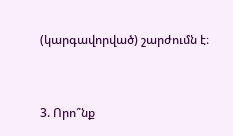(կարգավորված) շարժումն է։


3. Որո՞նք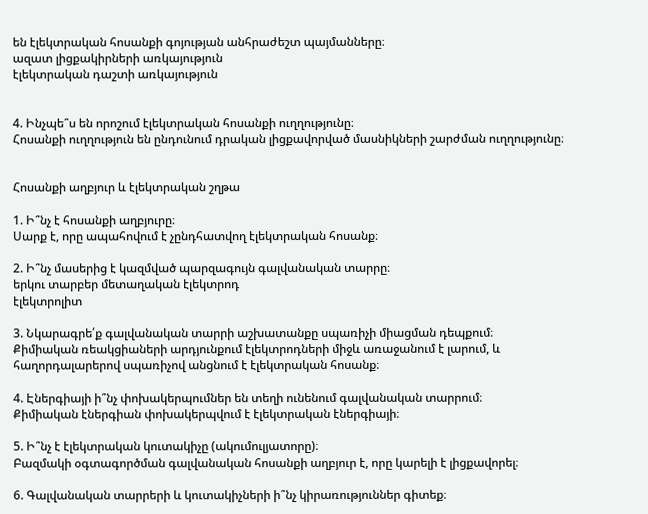են էլեկտրական հոսանքի գոյության անհրաժեշտ պայմանները։
ազատ լիցքակիրների առկայություն
էլեկտրական դաշտի առկայություն


4. Ինչպե՞ս են որոշում էլեկտրական հոսանքի ուղղությունը։
Հոսանքի ուղղություն են ընդունում դրական լիցքավորված մասնիկների շարժման ուղղությունը։


Հոսանքի աղբյուր և էլեկտրական շղթա

1. Ի՞նչ է հոսանքի աղբյուրը։
Սարք է, որը ապահովում է չընդհատվող էլեկտրական հոսանք։

2. Ի՞նչ մասերից է կազմված պարզագույն գալվանական տարրը։
երկու տարբեր մետաղական էլեկտրոդ
էլեկտրոլիտ

3. Նկարագրե՛ք գալվանական տարրի աշխատանքը սպառիչի միացման դեպքում։
Քիմիական ռեակցիաների արդյունքում էլեկտրոդների միջև առաջանում է լարում, և հաղորդալարերով սպառիչով անցնում է էլեկտրական հոսանք։

4. Էներգիայի ի՞նչ փոխակերպումներ են տեղի ունենում գալվանական տարրում։
Քիմիական էներգիան փոխակերպվում է էլեկտրական էներգիայի։

5. Ի՞նչ է էլեկտրական կուտակիչը (ակումուլյատորը)։
Բազմակի օգտագործման գալվանական հոսանքի աղբյուր է, որը կարելի է լիցքավորել։

6. Գալվանական տարրերի և կուտակիչների ի՞նչ կիրառություններ գիտեք։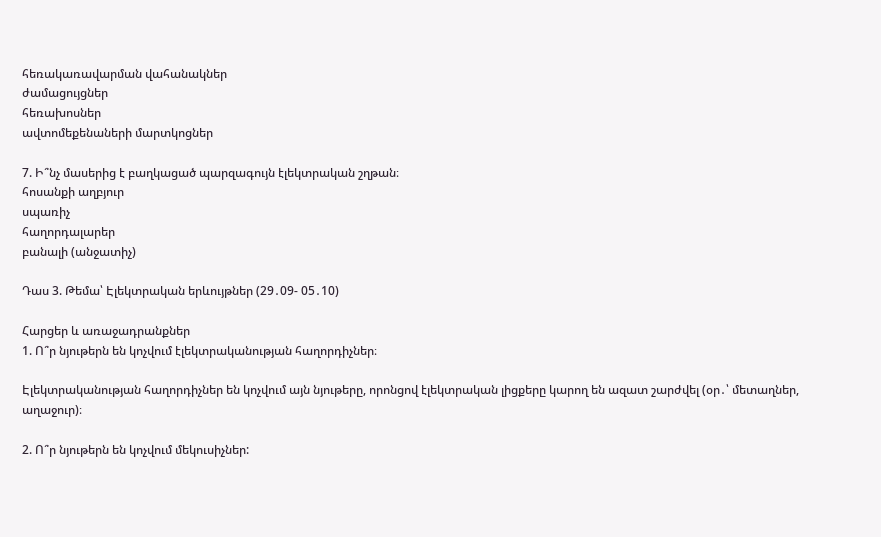հեռակառավարման վահանակներ
ժամացույցներ
հեռախոսներ
ավտոմեքենաների մարտկոցներ

7. Ի՞նչ մասերից է բաղկացած պարզագույն էլեկտրական շղթան։
հոսանքի աղբյուր
սպառիչ
հաղորդալարեր
բանալի (անջատիչ)

Դաս 3. Թեմա՝ Էլեկտրական երևույթներ (29․09- 05․10)

Հարցեր և առաջադրանքներ
1. Ո՞ր նյութերն են կոչվում էլեկտրականության հաղորդիչներ։

Էլեկտրականության հաղորդիչներ են կոչվում այն նյութերը, որոնցով էլեկտրական լիցքերը կարող են ազատ շարժվել (օր․՝ մետաղներ, աղաջուր)։

2. Ո՞ր նյութերն են կոչվում մեկուսիչներ: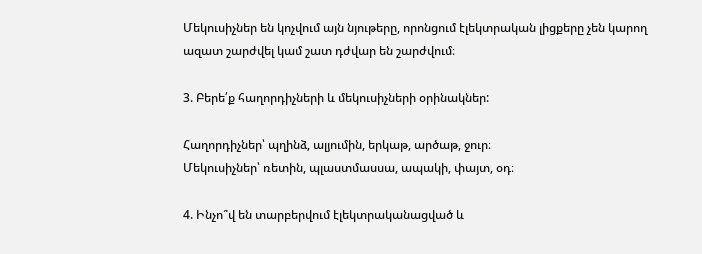Մեկուսիչներ են կոչվում այն նյութերը, որոնցում էլեկտրական լիցքերը չեն կարող ազատ շարժվել կամ շատ դժվար են շարժվում։

3. Բերե՛ք հաղորդիչների և մեկուսիչների օրինակներ:

Հաղորդիչներ՝ պղինձ, ալյումին, երկաթ, արծաթ, ջուր։
Մեկուսիչներ՝ ռետին, պլաստմասսա, ապակի, փայտ, օդ։

4. Ինչո՞վ են տարբերվում էլեկտրականացված և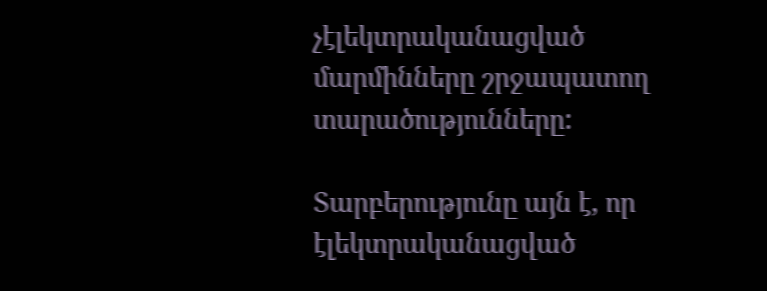չէլեկտրականացված մարմինները շրջապատող տարածությունները:

Տարբերությունը այն է, որ էլեկտրականացված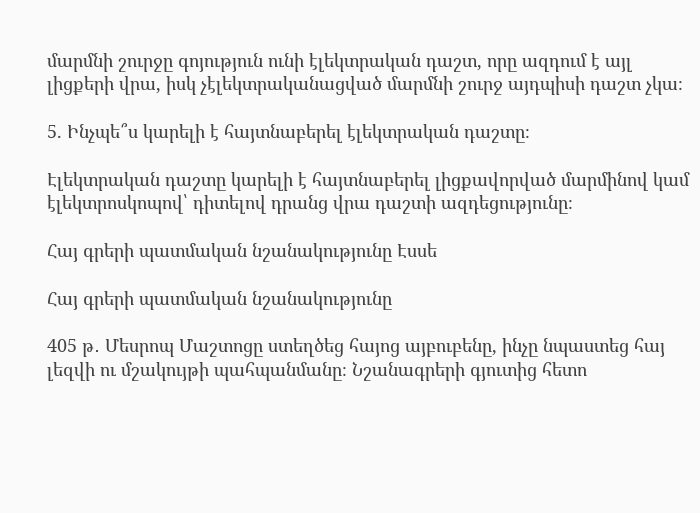մարմնի շուրջը գոյություն ունի էլեկտրական դաշտ, որը ազդում է այլ լիցքերի վրա, իսկ չէլեկտրականացված մարմնի շուրջ այդպիսի դաշտ չկա։

5. Ինչպե՞ս կարելի է հայտնաբերել էլեկտրական դաշտը։

Էլեկտրական դաշտը կարելի է հայտնաբերել լիցքավորված մարմինով կամ էլեկտրոսկոպով՝ դիտելով դրանց վրա դաշտի ազդեցությունը։

Հայ գրերի պատմական նշանակությունը Էսսե

Հայ գրերի պատմական նշանակությունը

405 թ․ Մեսրոպ Մաշտոցը ստեղծեց հայոց այբուբենը, ինչը նպաստեց հայ լեզվի ու մշակույթի պահպանմանը։ Նշանագրերի գյուտից հետո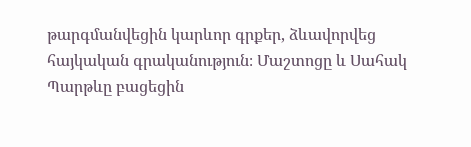թարգմանվեցին կարևոր գրքեր, ձևավորվեց հայկական գրականություն։ Մաշտոցը և Սահակ Պարթևը բացեցին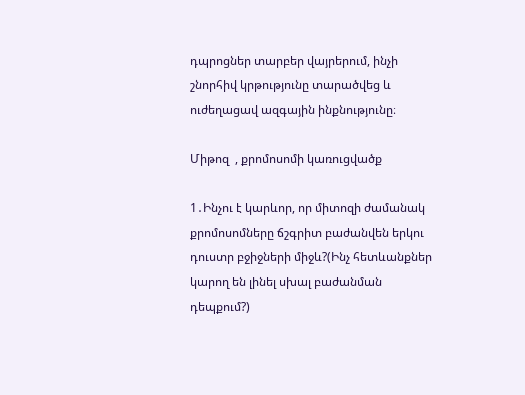դպրոցներ տարբեր վայրերում, ինչի շնորհիվ կրթությունը տարածվեց և ուժեղացավ ազգային ինքնությունը։

Միթոզ  , քրոմոսոմի կառուցվածք

1․Ինչու է կարևոր, որ միտոզի ժամանակ քրոմոսոմները ճշգրիտ բաժանվեն երկու դուստր բջիջների միջև?(Ինչ հետևանքներ կարող են լինել սխալ բաժանման դեպքում?)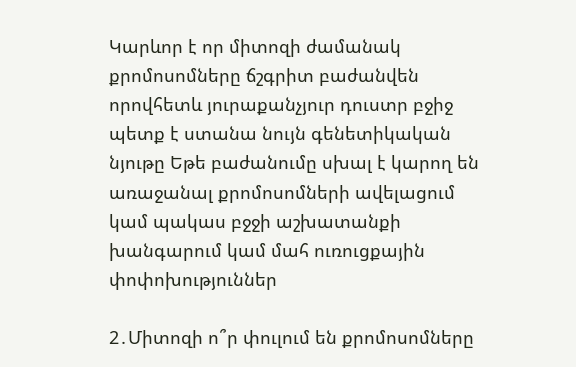Կարևոր է որ միտոզի ժամանակ քրոմոսոմները ճշգրիտ բաժանվեն որովհետև յուրաքանչյուր դուստր բջիջ պետք է ստանա նույն գենետիկական նյութը Եթե բաժանումը սխալ է կարող են առաջանալ քրոմոսոմների ավելացում կամ պակաս բջջի աշխատանքի խանգարում կամ մահ ուռուցքային փոփոխություններ

2․Միտոզի ո՞ր փուլում են քրոմոսոմները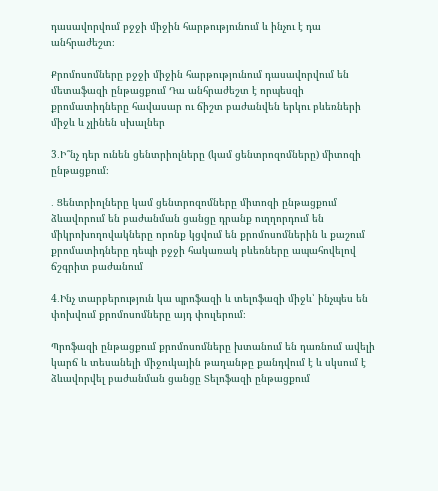դասավորվում բջջի միջին հարթությունում և ինչու է դա անհրաժեշտ։

Քրոմոսոմները բջջի միջին հարթությունում դասավորվում են մետաֆազի ընթացքում Դա անհրաժեշտ է որպեսզի քրոմատիդները հավասար ու ճիշտ բաժանվեն երկու բևեռների միջև և չլինեն սխալներ

3․Ի՞նչ դեր ունեն ցենտրիոլները (կամ ցենտրոզոմները) միտոզի ընթացքում։

․ Ցենտրիոլները կամ ցենտրոզոմները միտոզի ընթացքում ձևավորում են բաժանման ցանցը դրանք ուղղորդում են միկրոխողովակները որոնք կցվում են քրոմոսոմներին և քաշում քրոմատիդները դեպի բջջի հակառակ բևեռները ապահովելով ճշգրիտ բաժանում

4․Ինչ տարբերություն կա պրոֆազի և տելոֆազի միջև՝ ինչպես են փոխվում քրոմոսոմները այդ փուլերում։

Պրոֆազի ընթացքում քրոմոսոմները խտանում են դառնում ավելի կարճ և տեսանելի միջուկային թաղանթը քանդվում է և սկսում է ձևավորվել բաժանման ցանցը Տելոֆազի ընթացքում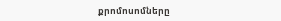քրոմոսոմները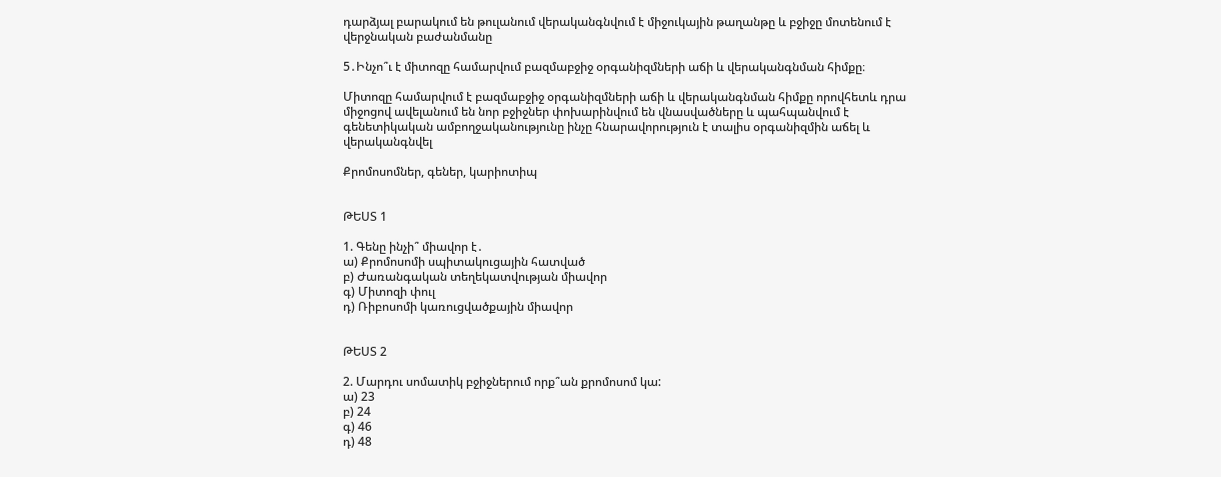դարձյալ բարակում են թուլանում վերականգնվում է միջուկային թաղանթը և բջիջը մոտենում է վերջնական բաժանմանը

5․Ինչո՞ւ է միտոզը համարվում բազմաբջիջ օրգանիզմների աճի և վերականգնման հիմքը։

Միտոզը համարվում է բազմաբջիջ օրգանիզմների աճի և վերականգնման հիմքը որովհետև դրա միջոցով ավելանում են նոր բջիջներ փոխարինվում են վնասվածները և պահպանվում է գենետիկական ամբողջականությունը ինչը հնարավորություն է տալիս օրգանիզմին աճել և վերականգնվել

Քրոմոսոմներ, գեներ, կարիոտիպ


ԹԵՍՏ 1

1. Գենը ինչի՞ միավոր է․
ա) Քրոմոսոմի սպիտակուցային հատված
բ) Ժառանգական տեղեկատվության միավոր
գ) Միտոզի փուլ
դ) Ռիբոսոմի կառուցվածքային միավոր


ԹԵՍՏ 2

2. Մարդու սոմատիկ բջիջներում որք՞ան քրոմոսոմ կա:
ա) 23
բ) 24
գ) 46
դ) 48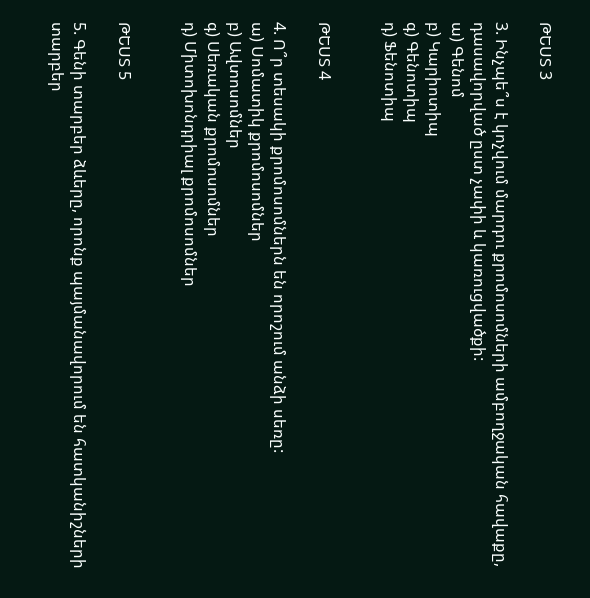ԹԵՍՏ 3

3. Ինչպե՞ս է կոչվում մարդու քրոմոսոմների ամբողջական հավաքը, դասավորված ըստ չափի և կառուցվածքի:
ա) Գենոմ
բ) Կարիոտիպ
գ) Գենոտիպ
դ) Ֆենոտիպ


ԹԵՍՏ 4

4. Ո՞ր տեսակի քրոմոսոմներն են որոշում անձի սեռը:
ա) Սոմատիկ քրոմոսոմներ
բ) Ավտոսոմներ
գ) Սեռական քրոմոսոմներ
դ) Միտոխոնդրիալ քրոմոսոմներ


ԹԵՍՏ 5

5. Գենի տարբեր ձևերը, որոնք պայմանավորում են հատկանիշների տարբեր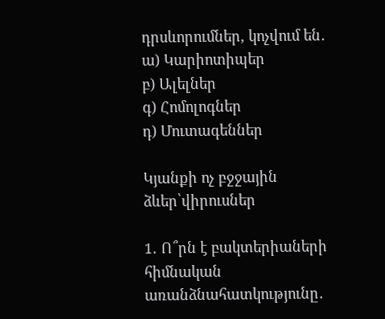դրսևորումներ, կոչվում են․
ա) Կարիոտիպեր
բ) Ալելներ
գ) Հոմոլոգներ
դ) Մուտագեններ

Կյանքի ոչ բջջային ձևեր՝վիրուսներ

1․ Ո՞րն է բակտերիաների հիմնական առանձնահատկությունը․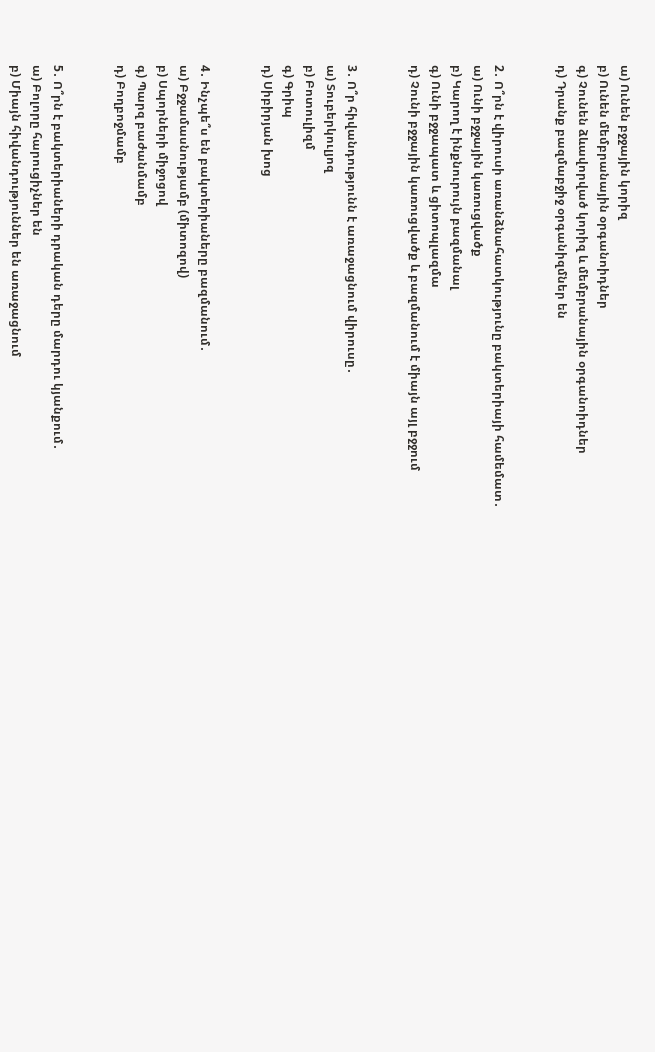ա) Ունեն բջջային կորիզ
բ) Ունեն մեմբրանային օրգանոիդներ
գ) Չունեն ձևավորված կորիզ և մեմբրանային օրգանոիդներ
դ) Դրանք բազմաբջիջ օրգանիզմներ են


2․ Ո՞րն է վիրուսի առանձնահատկությունը բակտերիայի համեմատ․
ա) Ունի բջջային կառուցվածք
բ) Կարող է ինքնուրույն բազմանալ
գ) Ունի բջջապատ և ցիտոպլազմա
դ) Չունի բջջային կառուցվածք և բազմանում է միայն այլ բջջում


3․ Ո՞ր հիվանդությունն է առաջացնում վիրուսը․
ա) Տուբերկուլյոզ
բ) Բոտուլիզմ
գ) Գրիպ
դ) Սիբիրյան խոց


4․ Ինչպե՞ս են բակտերիաները բազմանում․
ա) Բջջամասնությամբ (միտոզով)
բ) Սպորների միջոցով
գ) Պարզ բաժանմամբ
դ) Բողբոջմամբ


5․ Ո՞րն է բակտերիաների դրական դերը մարդու կյանքում․
ա) Բոլորը հարուցիչներ են
բ) Միայն հիվանդություններ են առաջացնում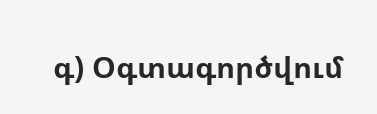գ) Օգտագործվում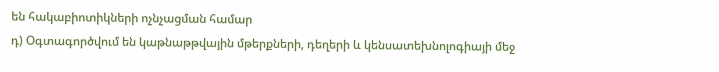են հակաբիոտիկների ոչնչացման համար
դ) Օգտագործվում են կաթնաթթվային մթերքների, դեղերի և կենսատեխնոլոգիայի մեջ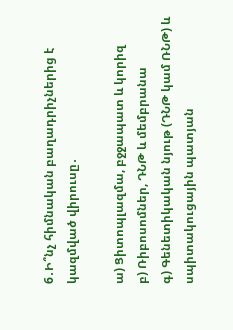6․Ի՞նչ հիմնական բաղադրիչներից է կազմված վիրուսը․

ա) Ցիտոպլազմա, բջջապատ և կորիզ
բ) Ռիբոսոմներ, ԴՆԹ և մեմբրանա
գ) Գենետիկական նյութ (ԴՆԹ կամ ՌՆԹ) և սպիտակուցային պատյան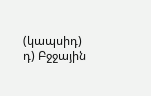(կապսիդ)
դ) Բջջային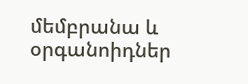մեմբրանա և օրգանոիդներ